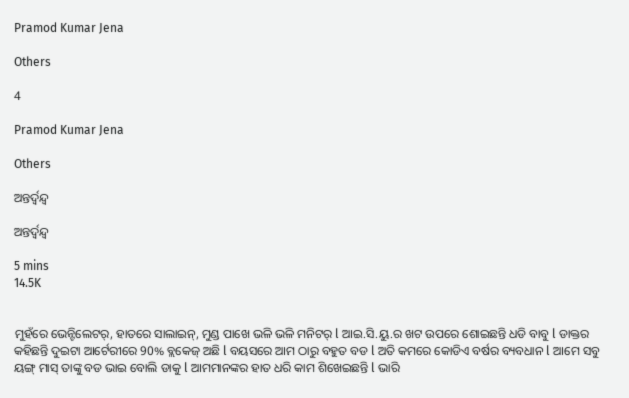Pramod Kumar Jena

Others

4

Pramod Kumar Jena

Others

ଅନ୍ତର୍ଦ୍ୱନ୍ଦ୍ୱ

ଅନ୍ତର୍ଦ୍ୱନ୍ଦ୍ୱ

5 mins
14.5K


ମୁହଁରେ ଭେନ୍ଟିଲେଟର୍, ହାତରେ ସାଲାଇନ୍, ମୁଣ୍ଡ ପାଖେ ଭଳି ଭଳି ମନିଟର୍ l ଆଇ.ସି.ୟୁ.ର ଖଟ ଉପରେ ଶୋଇଛନ୍ତି ଧଡି ବାବୁ l ଡାକ୍ତର କହିଛନ୍ତି ଦୁଇଟା ଆର୍ଟେରୀରେ 90% ବ୍ଲକେଜ୍ ଅଛି l ବୟସରେ ଆମ ଠାରୁ ବହୁତ ବଡ l ଅତି କମରେ କୋଡିଏ ବର୍ଷର ବ୍ୟବଧାନ l ଆମେ ସବୁ ୟଙ୍ଗ୍ ମାସ୍ ତାଙ୍କୁ ବଡ ଭାଇ ବୋଲି ଡାକୁ l ଆମମାନଙ୍କର ହାତ ଧରି କାମ ଶିଖେଇଛନ୍ତି l ଭାରି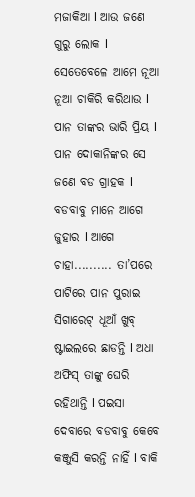ମଜାକିଆ l ଆଉ ଜଣେ ଗୁରୁ ଲୋକ l ସେତେବେଳେ ଆମେ ନୂଆ ନୂଆ ଚାକିରି କରିଥାଉ l ପାନ ତାଙ୍କର ଭାରି ପ୍ରିୟ l ପାନ ଦୋକାନିଙ୍କର ସେ ଜଣେ ବଡ ଗ୍ରାହକ l ବଡବାବୁ ମାନେ ଆଗେ ଜୁହାର l ଆଗେ ଚାହା.......... ତା’ପରେ ପାଟିରେ ପାନ ପୁରାଇ ସିଗାରେଟ୍ ଧୂଆଁ ଖୁବ୍ ଷ୍ଟାଇଲରେ ଛାଡନ୍ତି l ଅଧା ଅଫିସ୍ ତାଙ୍କୁ ଘେରି ରହିଥାନ୍ତି l ପଇସା ଦେବାରେ ବଡବାବୁ କେବେ କଞ୍ଜୁସି କରନ୍ତି ନାହିଁ l ବାକି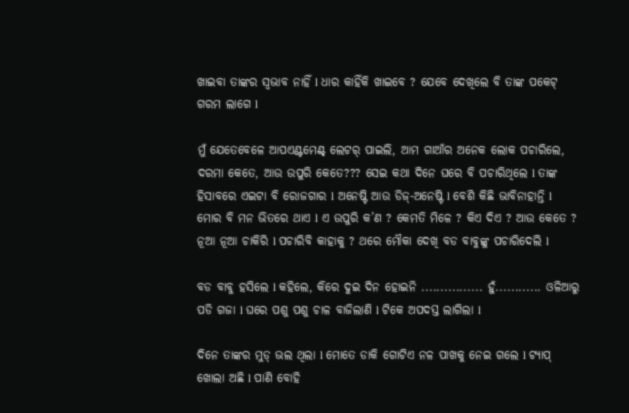ଖାଇବା ତାଙ୍କର ସ୍ୱଭାବ ନାହିଁ l ଧାର କାହିଁକି ଖାଇବେ ? ଯେବେ ଦେଖିଲେ ବି ତାଙ୍କ ପକେଟ୍ ଗରମ ଲାଗେ l

ମୁଁ ଯେତେବେଳେ ଆପଏଣ୍ଟମେଣ୍ଟ୍ ଲେଟର୍ ପାଇଲି, ଆମ ଗାଆଁର ଅନେକ ଲୋକ ପଚାରିଲେ, ଦରମା କେତେ, ଆଉ ଉପୁରି କେତେ??? ସେଇ କଥା ଦିନେ ଘରେ ବି ପଚାରିଥିଲେ l ତାଙ୍କ ହିସାବରେ ଏଇଟା ବି ରୋଜଗାର l ଅନେଷ୍ଟି ଆଉ ଡିଜ୍-ଅନେଷ୍ଟି l ବେଶି କିଛି ଭାବିନାହାନ୍ତି l ମୋର ବି ମନ ଭିତରେ ଥାଏ l ଏ ଉପୁରି କ’ଣ ? କେମତି ମିଳେ ? କିଏ ଦିଏ ? ଆଉ କେତେ ? ନୂଆ ନୂଆ ଚାକିରି l ପଚାରିବି କାହାକୁ ? ଥରେ ମୌକା ଦେଖି ବଡ ବାବୁଙ୍କୁ ପଚାରିଦେଲି l

ବଡ ବାବୁ ହସିଲେ l କହିଲେ, କିରେ ଦୁଇ ଦିନ ହୋଇନି ................ ହୁଁ............ ଓଳିଆରୁ ପଡି ଗଜା l ଘରେ ପଶୁ ପଶୁ ଚାଳ ବାଜିଲାଣି l ଟିକେ ଅପଦସ୍ତ ଲାଗିଲା l

ଦିନେ ତାଙ୍କର ମୁଡ୍ ଭଲ ଥିଲା l ମୋତେ ଡାକି ଗୋଟିଏ ନଳ ପାଖକୁ ନେଇ ଗଲେ l ଟ୍ୟାପ୍ ଖୋଲା ଅଛି l ପାଣି ବୋହି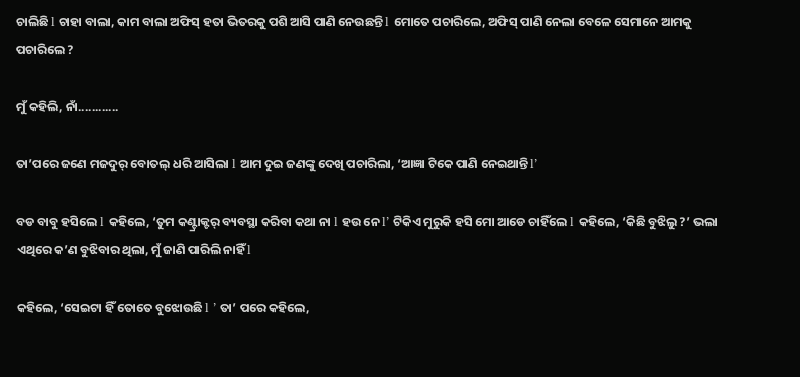ଚାଲିଛି l ଚାହା ବାଲା, କାମ ବାଲା ଅଫିସ୍ ହତା ଭିତରକୁ ପଶି ଆସି ପାଣି ନେଉଛନ୍ତି l ମୋତେ ପଚାରିଲେ, ଅଫିସ୍ ପାଣି ନେଲା ବେଳେ ସେମାନେ ଆମକୁ ପଚାରିଲେ ?

ମୁଁ କହିଲି, ନାଁ............

ତା’ପରେ ଜଣେ ମଜଦୁର୍ ବୋତଲ୍ ଧରି ଆସିଲା l ଆମ ଦୁଇ ଜଣଙ୍କୁ ଦେଖି ପଚାରିଲା, ‘ଆଜ୍ଞା ଟିକେ ପାଣି ନେଇଥାନ୍ତି l’

ବଡ ବାବୁ ହସିଲେ l କହିଲେ, ‘ତୁମ କଣ୍ଟ୍ରାକ୍ଟର୍ ବ୍ୟବସ୍ଥା କରିବା କଥା ନା l ହଉ ନେ l’ ଟିକିଏ ମୁରୁକି ହସି ମୋ ଆଡେ ଚାହିଁଲେ l କହିଲେ, ‘କିଛି ବୁଝିଲୁ ?’ ଭଲା ଏଥିରେ କ’ଣ ବୁଝିବାର ଥିଲା, ମୁଁ ଜାଣି ପାରିଲି ନାହିଁ l

କହିଲେ, ‘ସେଇଟା ହିଁ ତୋତେ ବୁଝୋଉଛି l ’ ତା’ ପରେ କହିଲେ,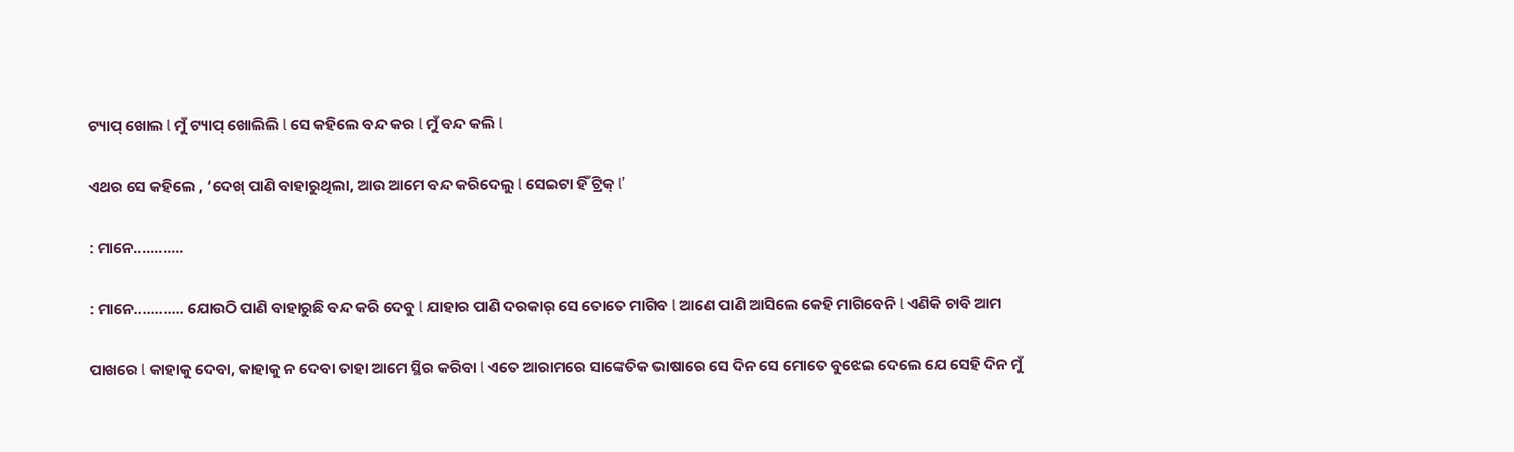ଟ୍ୟାପ୍ ଖୋଲ l ମୁଁ ଟ୍ୟାପ୍ ଖୋଲିଲି l ସେ କହିଲେ ବନ୍ଦ କର l ମୁଁ ବନ୍ଦ କଲି l

ଏଥର ସେ କହିଲେ , ‘ଦେଖ୍ ପାଣି ବାହାରୁଥିଲା, ଆଉ ଆମେ ବନ୍ଦ କରିଦେଲୁ l ସେଇଟା ହିଁ ଟ୍ରିକ୍ l’

: ମାନେ............

: ମାନେ............ ଯୋଉଠି ପାଣି ବାହାରୁଛି ବନ୍ଦ କରି ଦେବୁ l ଯାହାର ପାଣି ଦରକାର୍ ସେ ତୋତେ ମାଗିବ l ଆଣେ ପାଣି ଆସିଲେ କେହି ମାଗିବେନି l ଏଣିକି ଚାବି ଆମ

ପାଖରେ l କାହାକୁ ଦେବା, କାହାକୁ ନ ଦେବା ତାହା ଆମେ ସ୍ଥିର କରିବା l ଏତେ ଆରାମରେ ସାଙ୍କେତିକ ଭାଷାରେ ସେ ଦିନ ସେ ମୋତେ ବୁଝେଇ ଦେଲେ ଯେ ସେହି ଦିନ ମୁଁ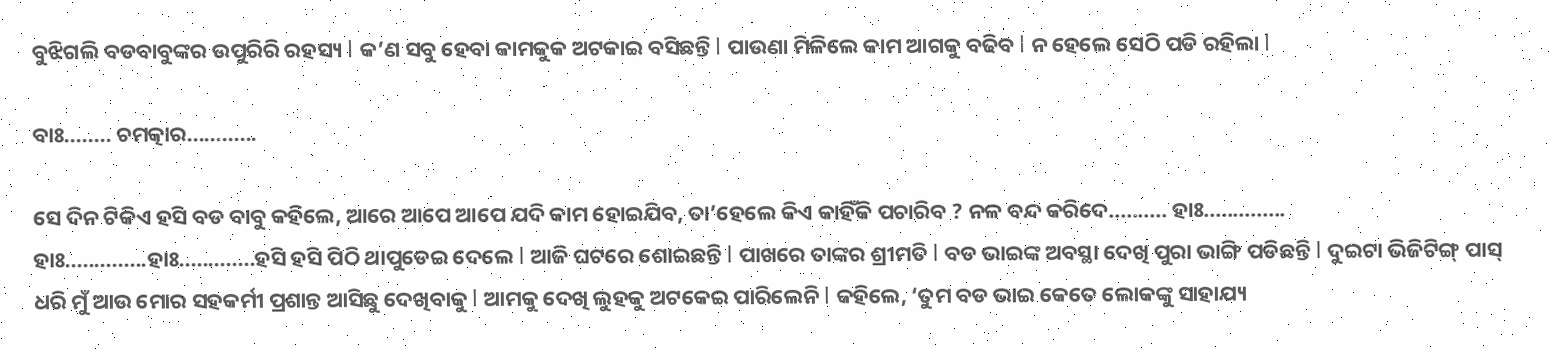ବୁଝିଗଲି ବଡବାବୁଙ୍କର ଉପୁରିରି ରହସ୍ୟ l କ’ଣ ସବୁ ହେବା କାମକୁକ ଅଟକାଇ ବସିଛନ୍ତି l ପାଉଣା ମିଳିଲେ କାମ ଆଗକୁ ବଢିବ l ନ ହେଲେ ସେଠି ପଡି ରହିଲା l

ବାଃ........ ଚମତ୍କାର............

ସେ ଦିନ ଟିକିଏ ହସି ବଡ ବାବୁ କହିଲେ, ଆରେ ଆପେ ଆପେ ଯଦି କାମ ହୋଇଯିବ, ତା’ହେଲେ କିଏ କାହିଁକି ପଚାରିବ ? ନଳ ବନ୍ଦ କରିଦେ.......... ହାଃ.............. ହାଃ..............ହାଃ.............ହସି ହସି ପିଠି ଥାପୁଡେଇ ଦେଲେ l ଆଜି ଘଟରେ ଶୋଇଛନ୍ତି l ପାଖରେ ତାଙ୍କର ଶ୍ରୀମତି l ବଡ ଭାଇଙ୍କ ଅବସ୍ଥା ଦେଖି ପୁରା ଭାଙ୍ଗି ପଡିଛନ୍ତି l ଦୁଇଟା ଭିଜିଟିଙ୍ଗ୍ ପାସ୍ ଧରି ମୁଁ ଆଉ ମୋର ସହକର୍ମୀ ପ୍ରଶାନ୍ତ ଆସିଛୁ ଦେଖିବାକୁ l ଆମକୁ ଦେଖି ଲୁହକୁ ଅଟକେଇ ପାରିଲେନି l କହିଲେ, ‘ତୁମ ବଡ ଭାଇ କେତେ ଲୋକଙ୍କୁ ସାହାଯ୍ୟ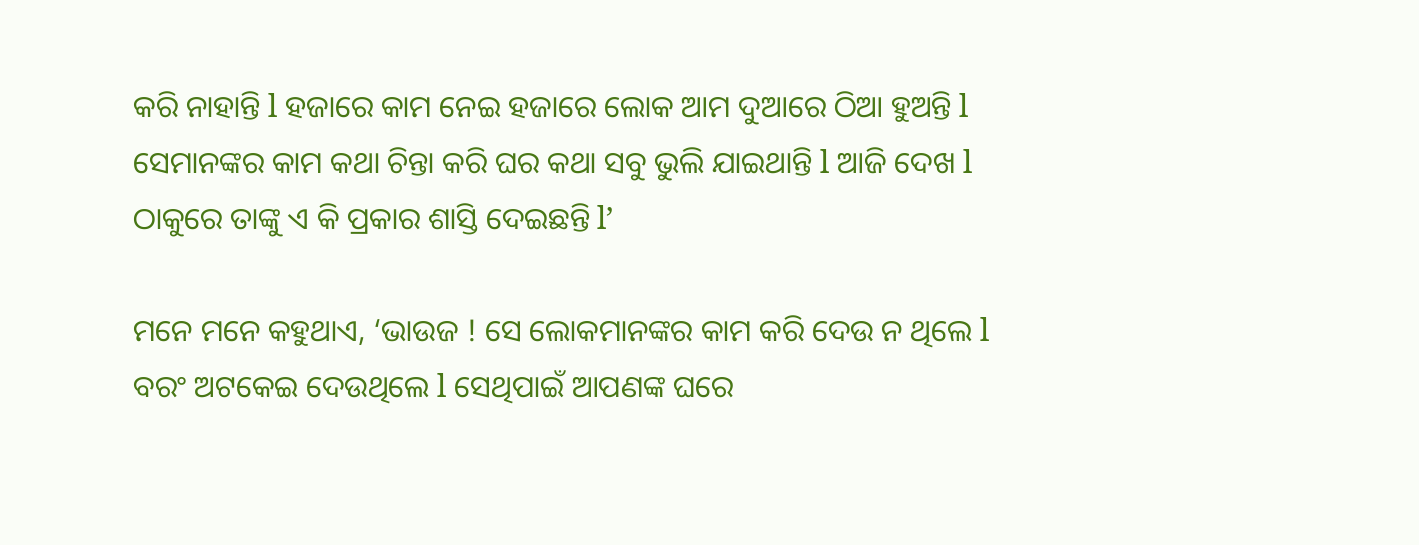କରି ନାହାନ୍ତି l ହଜାରେ କାମ ନେଇ ହଜାରେ ଲୋକ ଆମ ଦୁଆରେ ଠିଆ ହୁଅନ୍ତି l ସେମାନଙ୍କର କାମ କଥା ଚିନ୍ତା କରି ଘର କଥା ସବୁ ଭୁଲି ଯାଇଥାନ୍ତି l ଆଜି ଦେଖ l ଠାକୁରେ ତାଙ୍କୁ ଏ କି ପ୍ରକାର ଶାସ୍ତି ଦେଇଛନ୍ତି l’

ମନେ ମନେ କହୁଥାଏ, ‘ଭାଉଜ ! ସେ ଲୋକମାନଙ୍କର କାମ କରି ଦେଉ ନ ଥିଲେ l ବରଂ ଅଟକେଇ ଦେଉଥିଲେ l ସେଥିପାଇଁ ଆପଣଙ୍କ ଘରେ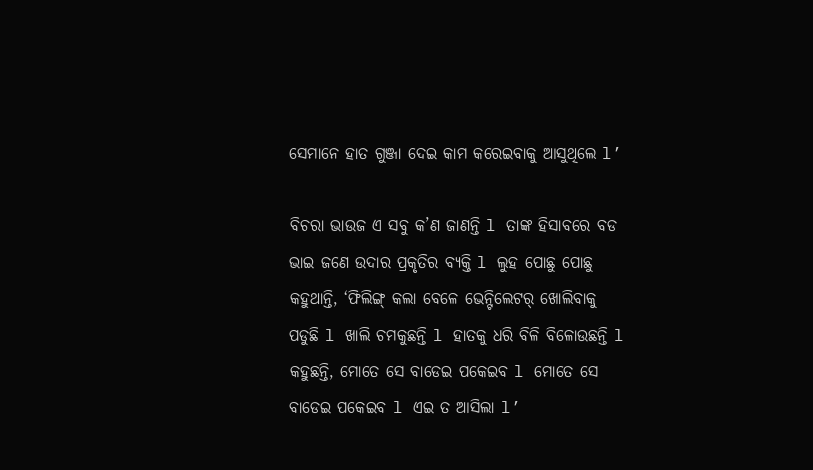ସେମାନେ ହାତ ଗୁଞ୍ଜା ଦେଇ କାମ କରେଇବାକୁ ଆସୁଥିଲେ l’

ବିଚରା ଭାଉଜ ଏ ସବୁ କ’ଣ ଜାଣନ୍ତି l ତାଙ୍କ ହିସାବରେ ବଡ ଭାଇ ଜଣେ ଉଦାର ପ୍ରକୃତିର ବ୍ୟକ୍ତି l ଲୁହ ପୋଛୁ ପୋଛୁ କହୁଥାନ୍ତି, ‘ଫିଲିଙ୍ଗ୍ କଲା ବେଳେ ଭେନ୍ଟିଲେଟର୍ ଖୋଲିବାକୁ ପଡୁଛି l ଖାଲି ଚମକୁଛନ୍ତି l ହାତକୁ ଧରି ବିଳି ବିଳୋଉଛନ୍ତି l କହୁଛନ୍ତି, ମୋତେ ସେ ବାଡେଇ ପକେଇବ l ମୋତେ ସେ ବାଡେଇ ପକେଇବ l ଏଇ ତ ଆସିଲା l’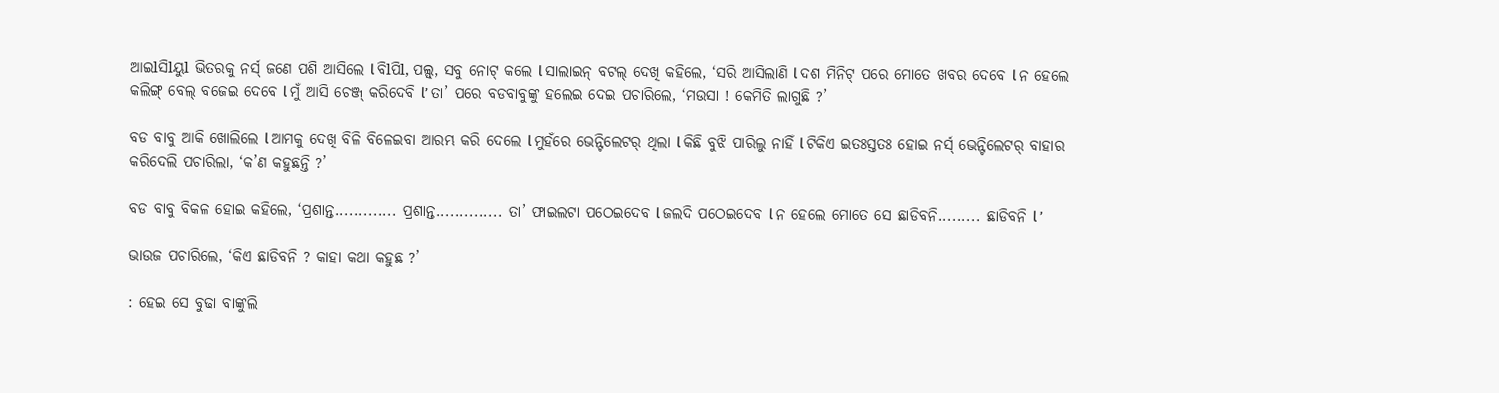ଆଇlସିlୟୁl ଭିତରକୁ ନର୍ସ୍ ଜଣେ ପଶି ଆସିଲେ l ବିlପିl, ପଲ୍ସ୍, ସବୁ ନୋଟ୍ କଲେ l ସାଲାଇନ୍ ବଟଲ୍ ଦେଖି କହିଲେ, ‘ସରି ଆସିଲାଣି l ଦଶ ମିନିଟ୍ ପରେ ମୋତେ ଖବର ଦେବେ l ନ ହେଲେ କଲିଙ୍ଗ୍ ବେଲ୍ ବଜେଇ ଦେବେ l ମୁଁ ଆସି ଚେଞ୍ଜ୍ କରିଦେବି l’ ତା’ ପରେ ବଡବାବୁଙ୍କୁ ହଲେଇ ଦେଇ ପଚାରିଲେ, ‘ମଉସା ! କେମିତି ଲାଗୁଛି ?’

ବଡ ବାବୁ ଆକି ଖୋଲିଲେ l ଆମକୁ ଦେଖି ବିଳି ବିଳେଇବା ଆରମ୍ଭ କରି ଦେଲେ l ମୁହଁରେ ଭେନ୍ଟିଲେଟର୍ ଥିଲା l କିଛି ବୁଝି ପାରିଲୁ ନାହିଁ l ଟିକିଏ ଇତଃସ୍ତତଃ ହୋଇ ନର୍ସ୍ ଭେନ୍ଟିଲେଟର୍ ବାହାର କରିଦେଲି ପଚାରିଲା, ‘କ’ଣ କହୁଛନ୍ତି ?’

ବଡ ବାବୁ ବିକଳ ହୋଇ କହିଲେ, ‘ପ୍ରଶାନ୍ତ............. ପ୍ରଶାନ୍ତ.............. ତା’ ଫାଇଲଟା ପଠେଇଦେବ l ଜଲଦି ପଠେଇଦେବ l ନ ହେଲେ ମୋତେ ସେ ଛାଡିବନି......... ଛାଡିବନି l ’

ଭାଉଜ ପଚାରିଲେ, ‘କିଏ ଛାଡିବନି ? କାହା କଥା କହୁଛ ?’

: ହେଇ ସେ ବୁଢା ବାଙ୍କୁଲି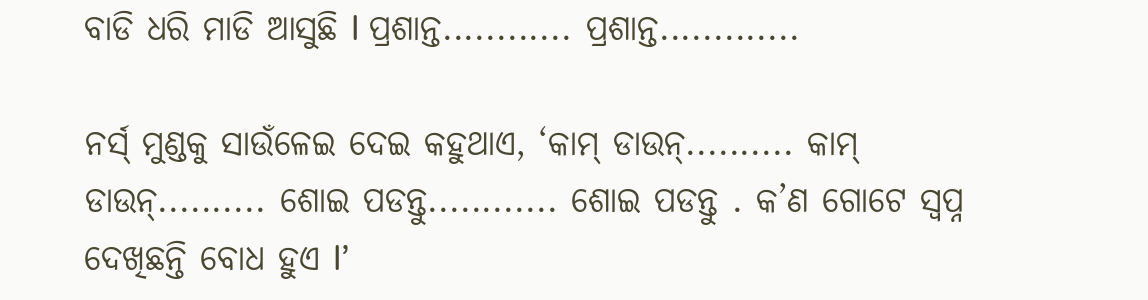ବାଡି ଧରି ମାଡି ଆସୁଛି l ପ୍ରଶାନ୍ତ............ ପ୍ରଶାନ୍ତ.............

ନର୍ସ୍ ମୁଣ୍ଡକୁ ସାଉଁଳେଇ ଦେଇ କହୁଥାଏ, ‘କାମ୍ ଡାଉନ୍.......... କାମ୍ ଡାଉନ୍.......... ଶୋଇ ପଡନ୍ତୁ............ ଶୋଇ ପଡନ୍ତୁ . କ’ଣ ଗୋଟେ ସ୍ୱପ୍ନ ଦେଖିଛନ୍ତି ବୋଧ ହୁଏ l’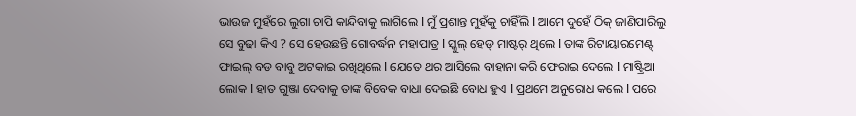ଭାଉଜ ମୁହଁରେ ଲୁଗା ଚାପି କାନ୍ଦିବାକୁ ଲାଗିଲେ l ମୁଁ ପ୍ରଶାନ୍ତ ମୁହଁକୁ ଚାହିଁଲି l ଆମେ ଦୁହେଁ ଠିକ୍ ଜାଣିପାରିଲୁ ସେ ବୁଢା କିଏ ? ସେ ହେଉଛନ୍ତି ଗୋବର୍ଦ୍ଧନ ମହାପାତ୍ର l ସ୍କୁଲ୍ ହେଡ୍ ମାଷ୍ଟର୍ ଥିଲେ l ତାଙ୍କ ରିଟାୟାରମେଣ୍ଟ୍ ଫାଇଲ୍ ବଡ ବାବୁ ଅଟକାଇ ରଖିଥିଲେ l ଯେତେ ଥର ଆସିଲେ ବାହାନା କରି ଫେରାଇ ଦେଲେ l ମାଷ୍ଟ୍ରିଆ ଲୋକ l ହାତ ଗୁଞ୍ଜା ଦେବାକୁ ତାଙ୍କ ବିବେକ ବାଧା ଦେଇଛି ବୋଧ ହୁଏ l ପ୍ରଥମେ ଅନୁରୋଧ କଲେ l ପରେ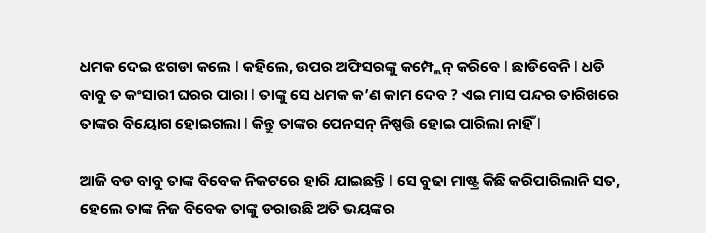ଧମକ ଦେଇ ଝଗଡା କଲେ l କହିଲେ, ଉପର ଅଫିସରଙ୍କୁ କମ୍ପ୍ଲେନ୍ କରିବେ l ଛାଡିବେନି l ଧଡି ବାବୁ ତ କଂସାରୀ ଘରର ପାରା l ତାଙ୍କୁ ସେ ଧମକ କ’ଣ କାମ ଦେବ ? ଏଇ ମାସ ପନ୍ଦର ତାରିଖରେ ତାଙ୍କର ବିୟୋଗ ହୋଇଗଲା l କିନ୍ତୁ ତାଙ୍କର ପେନସନ୍ ନିଷ୍ପତ୍ତି ହୋଇ ପାରିଲା ନାହିଁ l

ଆଜି ବଡ ବାବୁ ତାଙ୍କ ବିବେକ ନିକଟରେ ହାରି ଯାଇଛନ୍ତି l ସେ ବୁଢା ମାଷ୍ଟ୍ର କିଛି କରିପାରିଲାନି ସତ, ହେଲେ ତାଙ୍କ ନିଜ ବିବେକ ତାଙ୍କୁ ଡରାଉଛି ଅତି ଭୟଙ୍କର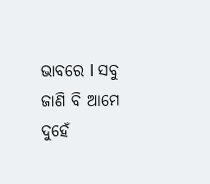ଭାବରେ l ସବୁ ଜାଣି ବି ଆମେ ଦୁହେଁ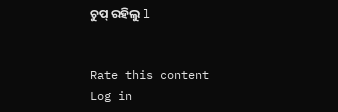ଚୁପ୍ ରହିଲୁ l


Rate this content
Log in